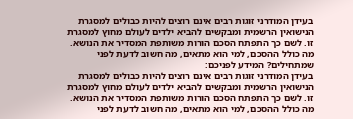בעידן המודרני זוגות רבים אינם רוצים להיות כבולים למסגרת הנישואין הרשמית ומבקשים להביא ילדים לעולם מחוץ למסגרת זו. לשם כך התפתח הסכם הורות משותפת המסדיר את הנושא. מה כולל ההסכם, למי הוא מתאים, מה חשוב לדעת לפני שמתחילים? המידע לפניכם:
בעידן המודרני זוגות רבים אינם רוצים להיות כבולים למסגרת הנישואין הרשמית ומבקשים להביא ילדים לעולם מחוץ למסגרת זו. לשם כך התפתח הסכם הורות משותפת המסדיר את הנושא. מה כולל ההסכם, למי הוא מתאים, מה חשוב לדעת לפני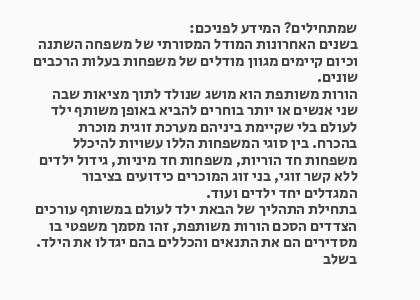שמתחילים? המידע לפניכם:
בשנים האחרונות המודל המסורתי של משפחה השתנה וכיום קיימים מגוון מודלים של משפחות בעלות הרכבים שונים.
הורות משותפת הוא מושג שנולד לתוך מציאות שבה שני אנשים או יותר בוחרים להביא באופן משותף ילד לעולם בלי שקיימת ביניהם מערכת זוגית מוכרת בהכרח. בין סוגי המשפחות הללו עשויות להיכלל משפחות חד הוריות, משפחות חד מיניות, גידול ילדים ללא קשר זוגי, בני זוג המוכרים כידועים בציבור המגדלים יחד ילדים ועוד.
בתחילת התהליך של הבאת ילד לעולם במשותף עורכים הצדדים הסכם הורות משותפת, זהו מסמך משפטי בו מסדירים הם את התנאים והכללים בהם יגדלו את הילד.
בשלב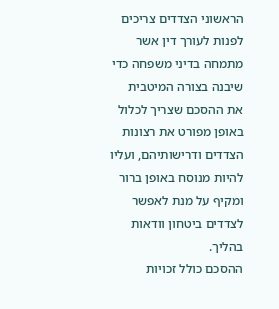הראשוני הצדדים צריכים לפנות לעורך דין אשר מתמחה בדיני משפחה כדי שיבנה בצורה המיטבית את ההסכם שצריך לכלול באופן מפורט את רצונות הצדדים ודרישותיהם, ועליו להיות מנוסח באופן ברור ומקיף על מנת לאפשר לצדדים ביטחון וודאות בהליך.
ההסכם כולל זכויות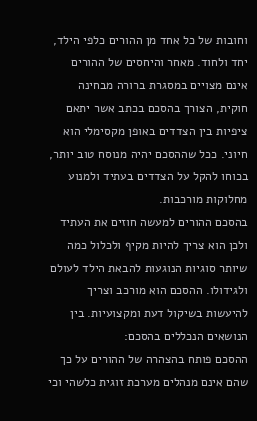וחובות של כל אחד מן ההורים כלפי הילד, יחד ולחוד. מאחר והיחסים של ההורים אינם מצויים במסגרת ברורה מבחינה חוקית, הצורך בהסכם בכתב אשר יתאם ציפיות בין הצדדים באופן מקסימלי הוא חיוני. ככל שההסכם יהיה מנוסח טוב יותר, בכוחו להקל על הצדדים בעתיד ולמנוע מחלוקות מורכבות.
בהסכם ההורים למעשה חוזים את העתיד ולכן הוא צריך להיות מקיף ולכלול כמה שיותר סוגיות הנוגעות להבאת הילד לעולם ולגידולו. ההסכם הוא מורכב וצריך להיעשות בשיקול דעת ומקצועיות. בין הנושאים הנכללים בהסכם:
ההסכם פותח בהצהרה של ההורים על כך שהם אינם מנהלים מערכת זוגית כלשהי וכי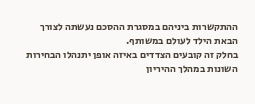ההתקשרות ביניהם במסגרת ההסכם נעשתה לצורך הבאת הילד לעולם במשותף.
בחלק זה קובעים הצדדים באיזה אופן יתנהלו הבחירות השונות במהלך ההיריון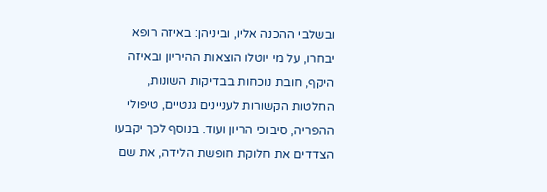ובשלבי ההכנה אליו, וביניהן: באיזה רופא יבחרו, על מי יוטלו הוצאות ההיריון ובאיזה היקף, חובת נוכחות בבדיקות השונות, החלטות הקשורות לעניינים גנטיים, טיפולי ההפריה, סיבוכי הריון ועוד. בנוסף לכך יקבעו הצדדים את חלוקת חופשת הלידה, את שם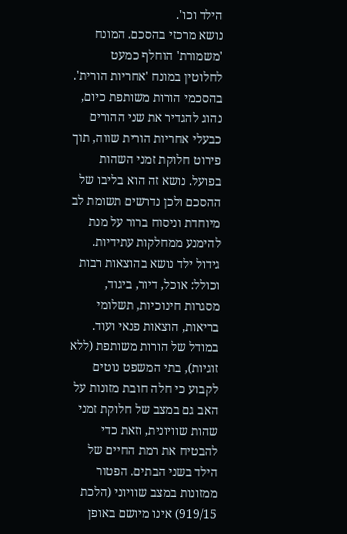הילד וכו'.
נושא מרכזי בהסכם. המונח 'משמורת' הוחלף כמעט לחלוטין במונח 'אחריות הורית'. בהסכמי הורות משותפת כיום, נהוג להגדיר את שני ההורים כבעלי אחריות הורית שווה, תוך פירוט חלוקת זמני השהות בפועל. נושא זה הוא בליבו של ההסכם ולכן נדרשים תשומת לב מיוחדת וניסוח ברור על מנת להימנע ממחלקות עתידיות.
גידול ילד נושא בהוצאות רבות וכולל: אוכל, דיור, ביגוד, מסגרות חינוכיות, תשלומי בריאות, הוצאות פנאי ועוד. במודל של הורות משותפת (ללא זוגיות), בתי המשפט נוטים לקבוע כי חלה חובת מזונות על האב גם במצב של חלוקת זמני שהות שוויונית, וזאת כדי להבטיח את רמת החיים של הילד בשני הבתים. הפטור ממזונות במצב שוויוני (הלכת 919/15) אינו מיושם באופן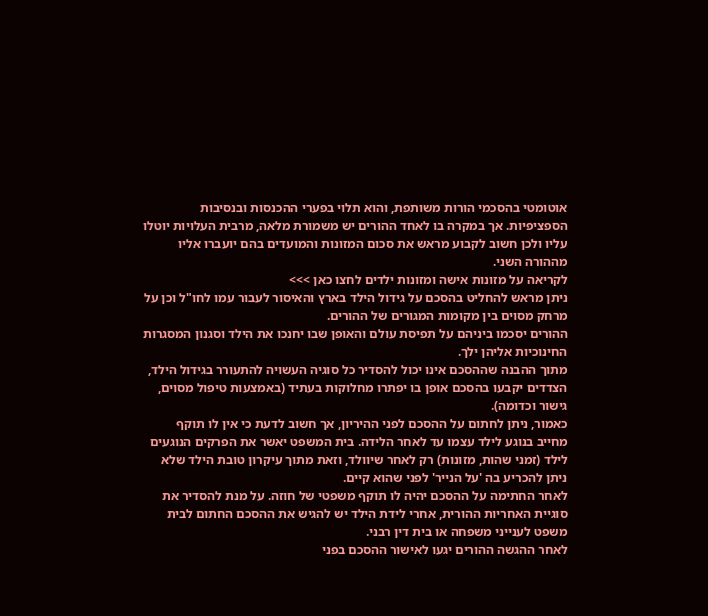אוטומטי בהסכמי הורות משותפת, והוא תלוי בפערי ההכנסות ובנסיבות הספציפיות. אך במקרה בו לאחד ההורים יש משמורת מלאה, מרבית העלויות יוטלו עליו ולכן חשוב לקבוע מראש את סכום המזונות והמועדים בהם יועברו אליו מההורה השני.
לקריאה על מזונות אישה ומזונות ילדים לחצו כאן >>>
ניתן מראש להחליט בהסכם על גידול הילד בארץ והאיסור לעבור עמו לחו"ל וכן על מרחק מסוים בין מקומות המגורים של ההורים.
ההורים יסכמו ביניהם על תפיסת עולם והאופן שבו יחנכו את הילד וסגנון המסגרות החינוכיות אליהן ילך.
מתוך ההבנה שההסכם אינו יכול להסדיר כל סוגיה העשויה להתעורר בגידול הילד, הצדדים יקבעו בהסכם אופן בו יפתרו מחלוקות בעתיד (באמצעות טיפול מסוים, גישור וכדומה).
כאמור, ניתן לחתום על ההסכם לפני ההיריון, אך חשוב לדעת כי אין לו תוקף מחייב בנוגע לילד עצמו עד לאחר הלידה. בית המשפט יאשר את הפרקים הנוגעים לילד (זמני שהות, מזונות) רק לאחר שיוולד, וזאת מתוך עיקרון טובת הילד שלא ניתן להכריע בה 'על הנייר' לפני שהוא קיים.
לאחר החתימה על ההסכם יהיה לו תוקף משפטי של חוזה. על מנת להסדיר את סוגיית האחריות ההורית, אחרי לידת הילד יש להגיש את ההסכם החתום לבית משפט לענייני משפחה או בית דין רבני.
לאחר ההגשה ההורים יגעו לאישור ההסכם בפני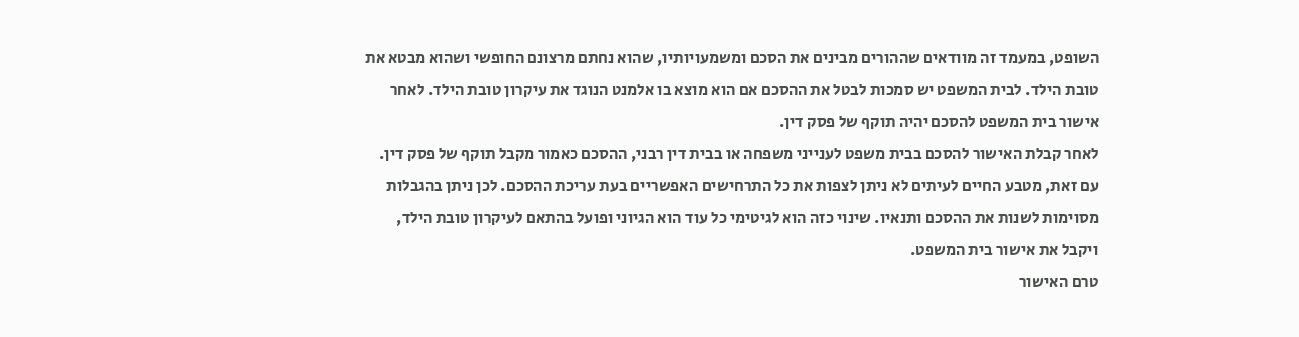השופט, במעמד זה מוודאים שההורים מבינים את הסכם ומשמעויותיו, שהוא נחתם מרצונם החופשי ושהוא מבטא את טובת הילד. לבית המשפט יש סמכות לבטל את ההסכם אם הוא מוצא בו אלמנט הנוגד את עיקרון טובת הילד. לאחר אישור בית המשפט להסכם יהיה תוקף של פסק דין.
לאחר קבלת האישור להסכם בבית משפט לענייני משפחה או בבית דין רבני, ההסכם כאמור מקבל תוקף של פסק דין.
עם זאת, מטבע החיים לעיתים לא ניתן לצפות את כל התרחישים האפשריים בעת עריכת ההסכם. לכן ניתן בהגבלות מסוימות לשנות את ההסכם ותנאיו. שינוי כזה הוא לגיטימי כל עוד הוא הגיוני ופועל בהתאם לעיקרון טובת הילד, ויקבל את אישור בית המשפט.
טרם האישור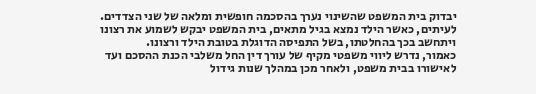יבדוק בית המשפט שהשינוי נערך בהסכמה חופשית ומלאה של שני הצדדים. לעיתים, כאשר הילד נמצא בגיל מתאים, בית המשפט יבקש לשמוע את רצונו ויתחשב בכך בהחלטתו, בשל התפיסה הדוגלת בטובת הילד ורצונו.
כאמור, נדרש ליווי משפטי מקיף של עורך דין החל משלבי הכנת ההסכם ועד לאישורו בבית משפט, ולאחר מכן במהלך שנות גידול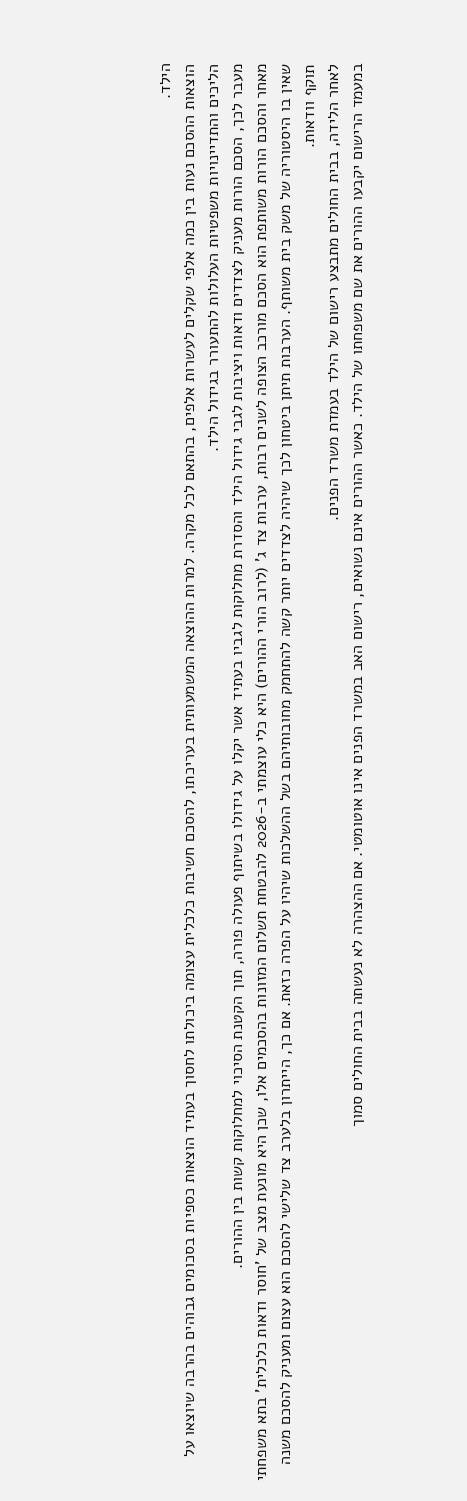הילד.
הוצאות ההסכם נעות בין כמה אלפי שקלים לעשרות אלפים, בהתאם לכל מקרה. למרות ההוצאה המשמעותית בעריכתו, להסכם חשיבות כלכלית עצומה ביכולתו לחסוך בעתיד הוצאות כספיות בסכומים גבוהים בהרבה שיוצאו על הליכים והתדיינויות משפטיות העלולות להתעורר בגידול הילד.
מעבר לכך, הסכם הורות מעניק לצדדים ודאות ויציבות לגבי גידול הילד והסדרת מחלוקות לגביו בעתיד אשר יקלו על גידולו בשיתוף פעולה פורה, תוך הקטנת הסיכוי למחלוקות קשות בין ההורים.
מאחר והסכם הורות משותפת הוא הסכם מורכב הצופה לשנים רבות, ערבות צד ג' (לרוב הורי ההורים) היא כלי עוצמתי ב-2026 להבטחת תשלום המזונות בהסכמים אלו, שכן היא מונעת מצב של 'חוסר ודאות כלכלית' בתא משפחתי שאין בו היסטוריה של משק בית משותף. הערבות תיתן ביטחון לכך שיהיה לצדדים יותר קשה להתחמק מחובותיהם בשל ההשלכות שיהיו על הפרה כזאת. אם כך, הייתרון בלערב צד שלישי להסכם הוא עצום ומעניק להסכם משנה תוקף וודאות.
לאחר הלידה, בבית החולים מתבצע רישום של הילד בעמדת משרד הפנים.
במעמד הרישום יקבעו ההורים את שם משפחתו של הילד. כאשר ההורים אינם נשואים, רישום האב במשרד הפנים אינו אוטומטי. אם ההצהרה לא נעשתה בבית החולים סמוך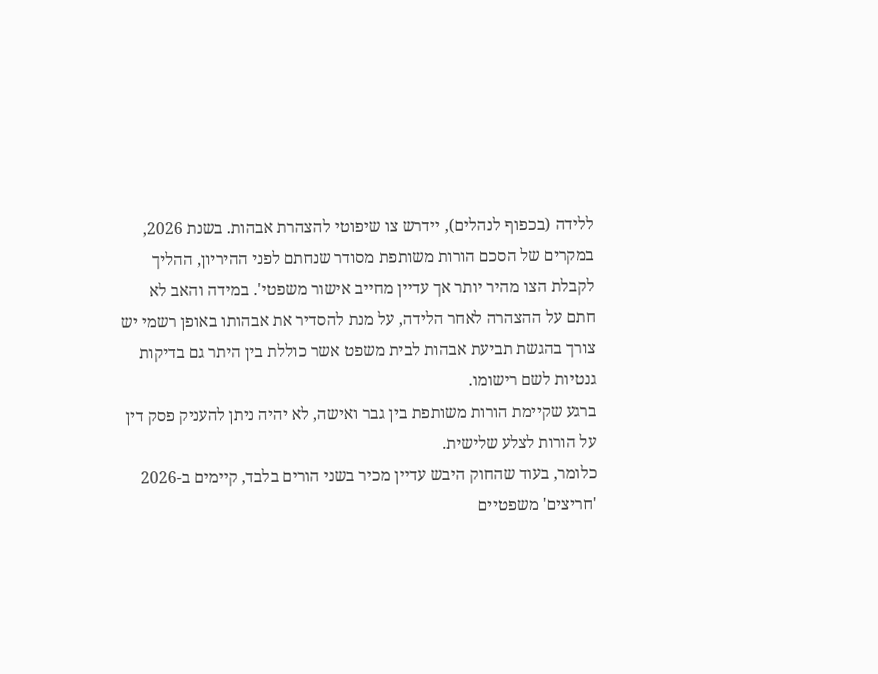ללידה (בכפוף לנהלים), יידרש צו שיפוטי להצהרת אבהות. בשנת 2026, במקרים של הסכם הורות משותפת מסודר שנחתם לפני ההיריון, ההליך לקבלת הצו מהיר יותר אך עדיין מחייב אישור משפטי'. במידה והאב לא חתם על ההצהרה לאחר הלידה, על מנת להסדיר את אבהותו באופן רשמי יש צורך בהגשת תביעת אבהות לבית משפט אשר כוללת בין היתר גם בדיקות גנטיות לשם רישומו.
ברגע שקיימת הורות משותפת בין גבר ואישה, לא יהיה ניתן להעניק פסק דין על הורות לצלע שלישית.
כלומר, בעוד שהחוק היבש עדיין מכיר בשני הורים בלבד, קיימים ב-2026 'חריצים' משפטיים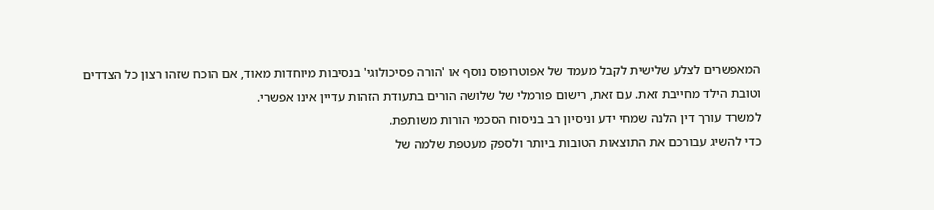המאפשרים לצלע שלישית לקבל מעמד של אפוטרופוס נוסף או 'הורה פסיכולוגי' בנסיבות מיוחדות מאוד, אם הוכח שזהו רצון כל הצדדים וטובת הילד מחייבת זאת. עם זאת, רישום פורמלי של שלושה הורים בתעודת הזהות עדיין אינו אפשרי.
למשרד עורך דין הלנה שמחי ידע וניסיון רב בניסוח הסכמי הורות משותפת.
כדי להשיג עבורכם את התוצאות הטובות ביותר ולספק מעטפת שלמה של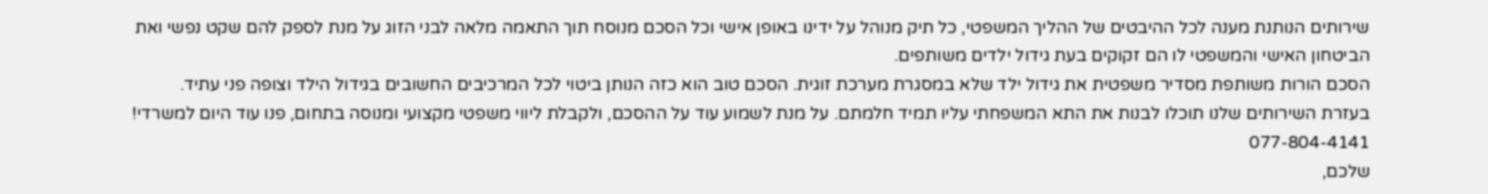שירותים הנותנת מענה לכל ההיבטים של ההליך המשפטי, כל תיק מנוהל על ידינו באופן אישי וכל הסכם מנוסח תוך התאמה מלאה לבני הזוג על מנת לספק להם שקט נפשי ואת הביטחון האישי והמשפטי לו הם זקוקים בעת גידול ילדים משותפים.
הסכם הורות משותפת מסדיר משפטית את גידול ילד שלא במסגרת מערכת זוגית. הסכם טוב הוא כזה הנותן ביטוי לכל המרכיבים החשובים בגידול הילד וצופה פני עתיד.
בעזרת השירותים שלנו תוכלו לבנות את התא המשפחתי עליו תמיד חלמתם. על מנת לשמוע עוד על ההסכם, ולקבלת ליווי משפטי מקצועי ומנוסה בתחום, פנו עוד היום למשרדי! 077-804-4141
שלכם,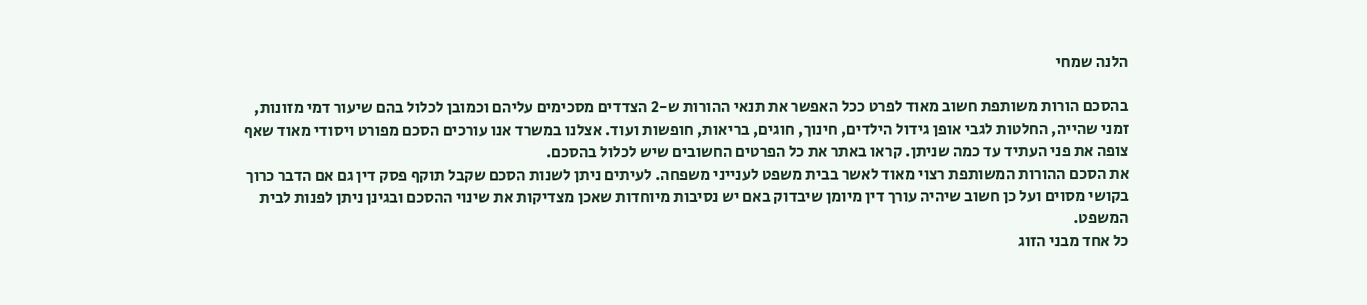הלנה שמחי

בהסכם הורות משותפת חשוב מאוד לפרט ככל האפשר את תנאי ההורות ש-2 הצדדים מסכימים עליהם וכמובן לכלול בהם שיעור דמי מזונות, זמני שהייה, החלטות לגבי אופן גידול הילדים, חינוך, חוגים, בריאות, חופשות ועוד. אצלנו במשרד אנו עורכים הסכם מפורט ויסודי מאוד שאף צופה את פני העתיד עד כמה שניתן. קראו באתר את כל הפרטים החשובים שיש לכלול בהסכם.
את הסכם ההורות המשותפת רצוי מאוד לאשר בבית משפט לענייני משפחה. לעיתים ניתן לשנות הסכם שקבל תוקף פסק דין גם אם הדבר כרוך בקושי מסוים ועל כן חשוב שיהיה עורך דין מיומן שיבדוק באם יש נסיבות מיוחדות שאכן מצדיקות את שינוי ההסכם ובגינן ניתן לפנות לבית המשפט.
כל אחד מבני הזוג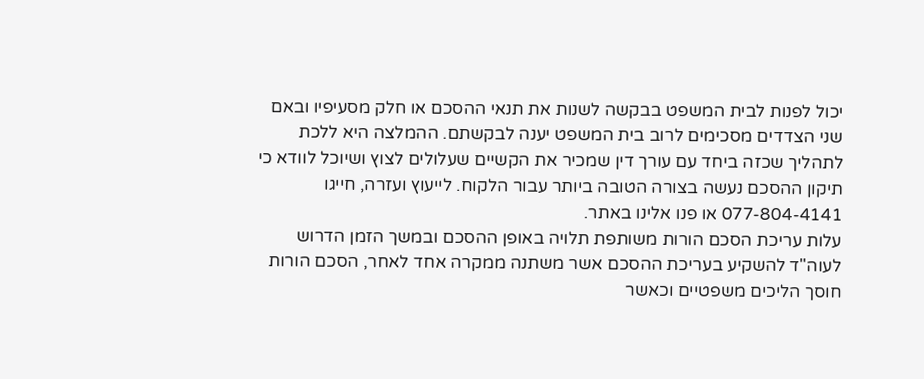יכול לפנות לבית המשפט בבקשה לשנות את תנאי ההסכם או חלק מסעיפיו ובאם שני הצדדים מסכימים לרוב בית המשפט יענה לבקשתם. ההמלצה היא ללכת לתהליך שכזה ביחד עם עורך דין שמכיר את הקשיים שעלולים לצוץ ושיוכל לוודא כי תיקון ההסכם נעשה בצורה הטובה ביותר עבור הלקוח. לייעוץ ועזרה, חייגו 077-804-4141 או פנו אלינו באתר.
עלות עריכת הסכם הורות משותפת תלויה באופן ההסכם ובמשך הזמן הדרוש לעוה"ד להשקיע בעריכת ההסכם אשר משתנה ממקרה אחד לאחר, הסכם הורות חוסך הליכים משפטיים וכאשר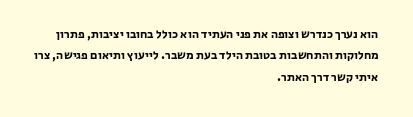הוא נערך כנדרש וצופה את פני העתיד הוא כולל בחובו יציבות, פתרון מחלוקות והתחשבות בטובת הילד בעת משבר. לייעוץ ותיאום פגישה, צרו איתי קשר דרך האתר.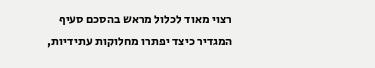רצוי מאוד לכלול מראש בהסכם סעיף המגדיר כיצד יפתרו מחלוקות עתידיות,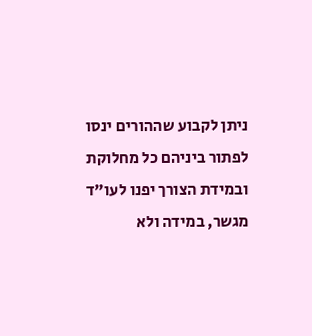ניתן לקבוע שההורים ינסו לפתור ביניהם כל מחלוקת ובמידת הצורך יפנו לעו"ד מגשר, במידה ולא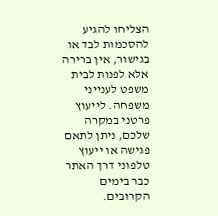הצליחו להגיע להסכמות לבד או בגישור, אין ברירה אלא לפנות לבית משפט לענייני משפחה. לייעוץ פרטני במקרה שלכם, ניתן לתאם פגישה או ייעוץ טלפוני דרך האתר כבר בימים הקרובים.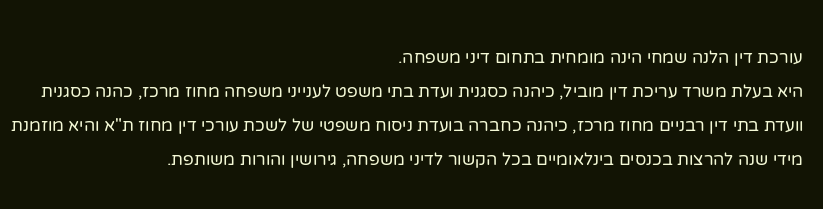עורכת דין הלנה שמחי הינה מומחית בתחום דיני משפחה.
היא בעלת משרד עריכת דין מוביל, כיהנה כסגנית ועדת בתי משפט לענייני משפחה מחוז מרכז, כהנה כסגנית וועדת בתי דין רבניים מחוז מרכז, כיהנה כחברה בועדת ניסוח משפטי של לשכת עורכי דין מחוז ת"א והיא מוזמנת מידי שנה להרצות בכנסים בינלאומיים בכל הקשור לדיני משפחה, גירושין והורות משותפת.